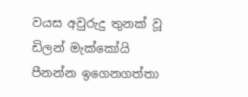වයස අවුරුදු තුනක් වූ ඩිලන් මැක්කෝයි පීනන්න ඉගෙනගත්තා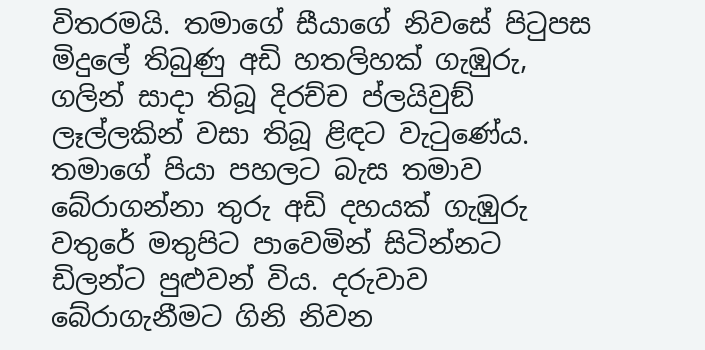විතරමයි. තමාගේ සීයාගේ නිවසේ පිටුපස මිදුලේ තිබුණු අඩි හතලිහක් ගැඹුරු, ගලින් සාදා තිබූ දිරච්ච ප්ලයිවුඞ් ලෑල්ලකින් වසා තිබූ ළිඳට වැටුණේය. තමාගේ පියා පහලට බැස තමාව බේරාගන්නා තුරු අඩි දහයක් ගැඹුරු වතුරේ මතුපිට පාවෙමින් සිටින්නට ඩිලන්ට පුළුවන් විය. දරුවාව බේරාගැනීමට ගිනි නිවන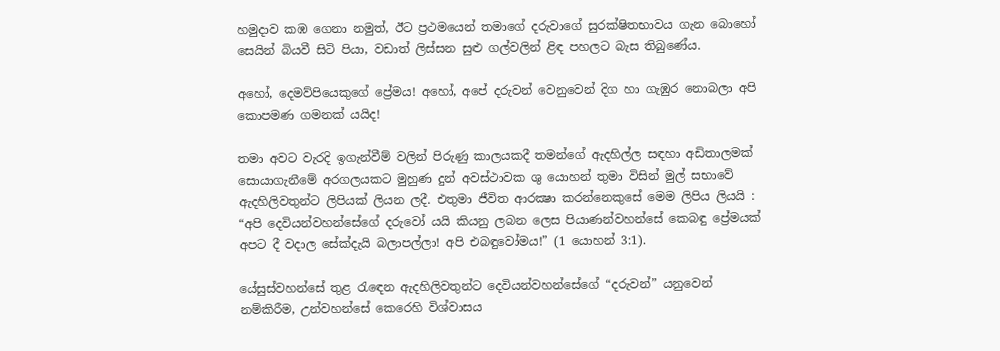හමුදාව කඹ ගෙනා නමුත්, ඊට ප්‍රථමයෙන් තමාගේ දරුවාගේ සුරක්ෂිතභාවය ගැන බොහෝ සෙයින් බියවී සිටි පියා, වඩාත් ලිස්සන සුළු ගල්වලින් ළිඳ පහලට බැස තිබුණේය.

අහෝ, දෙමව්පියෙකුගේ ප්‍රේමය! අහෝ, අපේ දරුවන් වෙනුවෙන් දිග හා ගැඹුර නොබලා අපි කොපමණ ගමනක් යයිද!

තමා අවට වැරදි ඉගැන්වීම් වලින් පිරුණු කාලයකදී තමන්ගේ ඇදහිල්ල සඳහා අඩිතාලමක් සොයාගැනීමේ අරගලයකට මුහුණ දුන් අවස්ථාවක ශු යොහන් තුමා විසින් මුල් සභාවේ ඇදහිලිවතුන්ට ලිපියක් ලියන ලදී. එතුමා ජීවිත ආරක්‍ෂා කරන්නෙකුසේ මෙම ලිපිය ලියයි : “අපි දෙවියන්වහන්සේගේ දරුවෝ යයි කියනු ලබන ලෙස පියාණන්වහන්සේ කෙබඳු ප්‍රේමයක් අපට දී වදාල සේක්දැයි බලාපල්ලා! අපි එබඳුවෝමය!” (1 යොහන් 3:1).

යේසුස්වහන්සේ තුළ රැඳෙන ඇදහිලිවතුන්ට දෙවියන්වහන්සේගේ “දරුවන්” යනුවෙන් නම්කිරීම, උන්වහන්සේ කෙරෙහි විශ්වාසය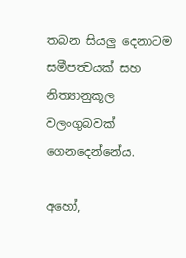තබන සියලු දෙනාටම සමීපත්‍වයක් සහ නිත්‍යානුකූල වලංගුබවක් ගෙනදෙන්නේය.

අහෝ,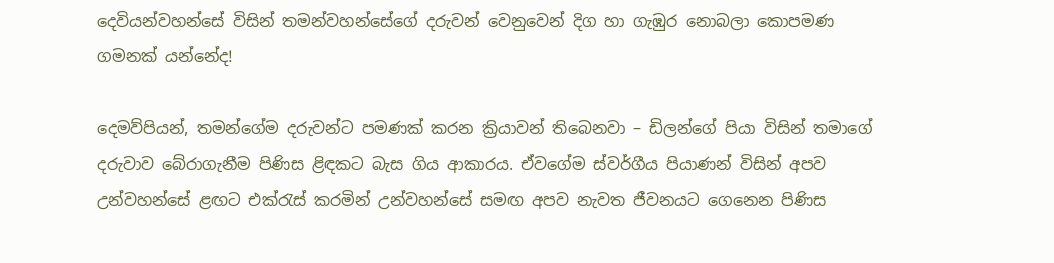දෙවියන්වහන්සේ විසින් තමන්වහන්සේගේ දරුවන් වෙනුවෙන් දිග හා ගැඹුර නොබලා කොපමණ ගමනක් යන්නේද!

දෙමව්පියන්, තමන්ගේම දරුවන්ට පමණක් කරන ක්‍රියාවන් තිබෙනවා – ඩිලන්ගේ පියා විසින් තමාගේ දරුවාව බේරාගැනීම පිණිස ළිඳකට බැස ගිය ආකාරය. ඒවගේම ස්වර්ගීය පියාණන් විසින් අපව උන්වහන්සේ ළඟට එක්රැස් කරමින් උන්වහන්සේ සමඟ අපව නැවත ජීවනයට ගෙනෙන පිණිස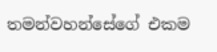තමන්වහන්සේගේ එකම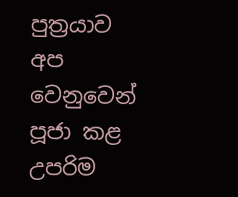පුත්‍රයාව අප වෙනුවෙන් පූජා කළ උපරිම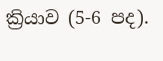ක්‍රියාව (5-6 පද).